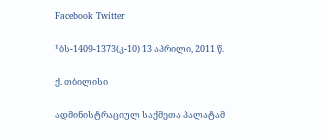Facebook Twitter

¹ბს-1409-1373(კ-10) 13 აპრილი, 2011 წ.

ქ. თბილისი

ადმინისტრაციულ საქმეთა პალატამ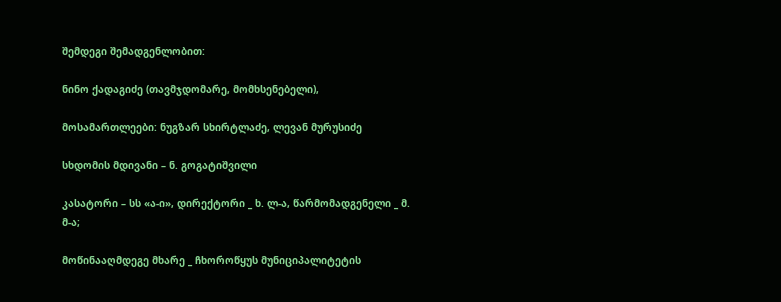შემდეგი შემადგენლობით:

ნინო ქადაგიძე (თავმჯდომარე, მომხსენებელი),

მოსამართლეები: ნუგზარ სხირტლაძე, ლევან მურუსიძე

სხდომის მდივანი – ნ. გოგატიშვილი

კასატორი – სს «ა-ი», დირექტორი _ ხ. ლ-ა, წარმომადგენელი _ მ. მ-ა;

მოწინააღმდეგე მხარე _ ჩხოროწყუს მუნიციპალიტეტის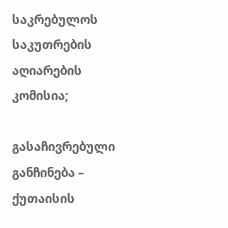საკრებულოს საკუთრების აღიარების კომისია;

გასაჩივრებული განჩინება – ქუთაისის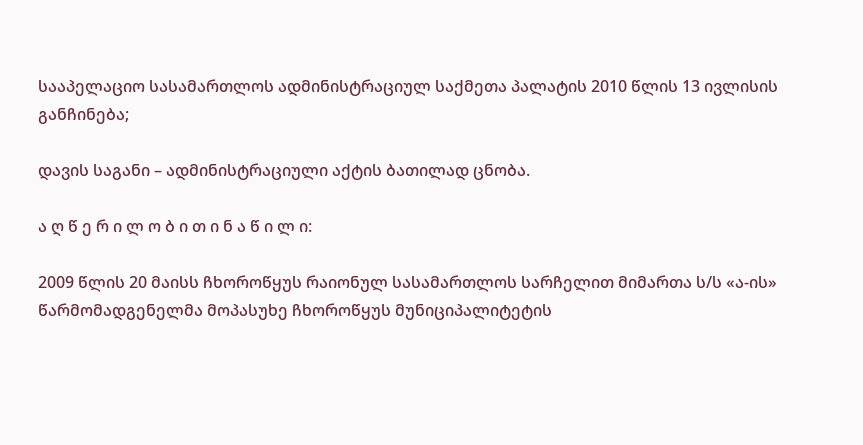სააპელაციო სასამართლოს ადმინისტრაციულ საქმეთა პალატის 2010 წლის 13 ივლისის განჩინება;

დავის საგანი – ადმინისტრაციული აქტის ბათილად ცნობა.

ა ღ წ ე რ ი ლ ო ბ ი თ ი ნ ა წ ი ლ ი:

2009 წლის 20 მაისს ჩხოროწყუს რაიონულ სასამართლოს სარჩელით მიმართა ს/ს «ა-ის» წარმომადგენელმა მოპასუხე ჩხოროწყუს მუნიციპალიტეტის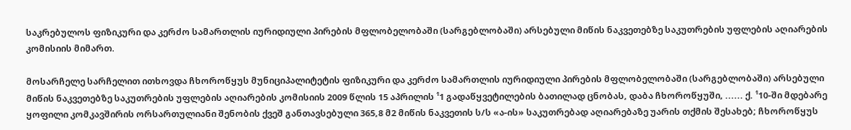საკრებულოს ფიზიკური და კერძო სამართლის იურიდიული პირების მფლობელობაში (სარგებლობაში) არსებული მიწის ნაკვეთებზე საკუთრების უფლების აღიარების კომისიის მიმართ.

მოსარჩელე სარჩელით ითხოვდა ჩხოროწყუს მუნიციპალიტეტის ფიზიკური და კერძო სამართლის იურიდიული პირების მფლობელობაში (სარგებლობაში) არსებული მიწის ნაკვეთებზე საკუთრების უფლების აღიარების კომისიის 2009 წლის 15 აპრილის ¹1 გადაწყვეტილების ბათილად ცნობას, დაბა ჩხოროწყუში, ...... ქ. ¹10-ში მდებარე ყოფილი კომკავშირის ორსართულიანი შენობის ქვეშ განთავსებული 365,8 მ2 მიწის ნაკვეთის ს/ს «ა-ის» საკუთრებად აღიარებაზე უარის თქმის შესახებ; ჩხოროწყუს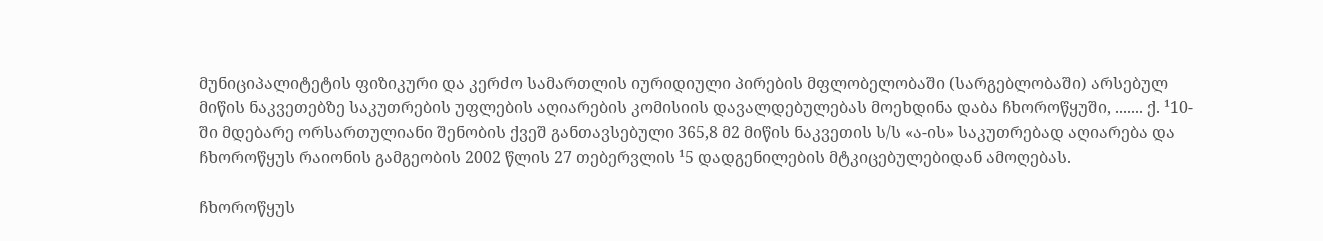მუნიციპალიტეტის ფიზიკური და კერძო სამართლის იურიდიული პირების მფლობელობაში (სარგებლობაში) არსებულ მიწის ნაკვეთებზე საკუთრების უფლების აღიარების კომისიის დავალდებულებას მოეხდინა დაბა ჩხოროწყუში, ....... ქ. ¹10-ში მდებარე ორსართულიანი შენობის ქვეშ განთავსებული 365,8 მ2 მიწის ნაკვეთის ს/ს «ა-ის» საკუთრებად აღიარება და ჩხოროწყუს რაიონის გამგეობის 2002 წლის 27 თებერვლის ¹5 დადგენილების მტკიცებულებიდან ამოღებას.

ჩხოროწყუს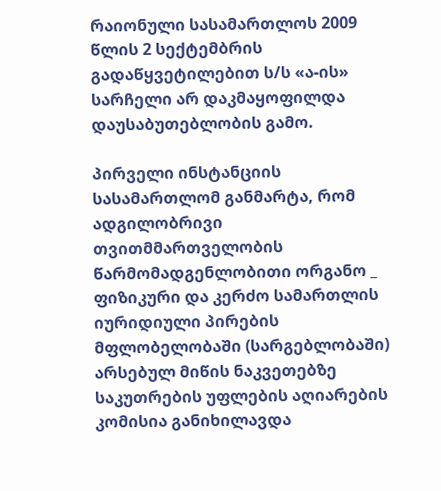რაიონული სასამართლოს 2009 წლის 2 სექტემბრის გადაწყვეტილებით ს/ს «ა-ის» სარჩელი არ დაკმაყოფილდა დაუსაბუთებლობის გამო.

პირველი ინსტანციის სასამართლომ განმარტა, რომ ადგილობრივი თვითმმართველობის წარმომადგენლობითი ორგანო _ ფიზიკური და კერძო სამართლის იურიდიული პირების მფლობელობაში (სარგებლობაში) არსებულ მიწის ნაკვეთებზე საკუთრების უფლების აღიარების კომისია განიხილავდა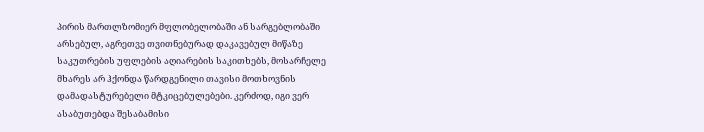პირის მართლზომიერ მფლობელობაში ან სარგებლობაში არსებულ, აგრეთვე თვითნებურად დაკავებულ მიწაზე საკუთრების უფლების აღიარების საკითხებს, მოსარჩელე მხარეს არ ჰქონდა წარდგენილი თავისი მოთხოვნის დამადასტურებელი მტკიცებულებები. კერძოდ, იგი ვერ ასაბუთებდა შესაბამისი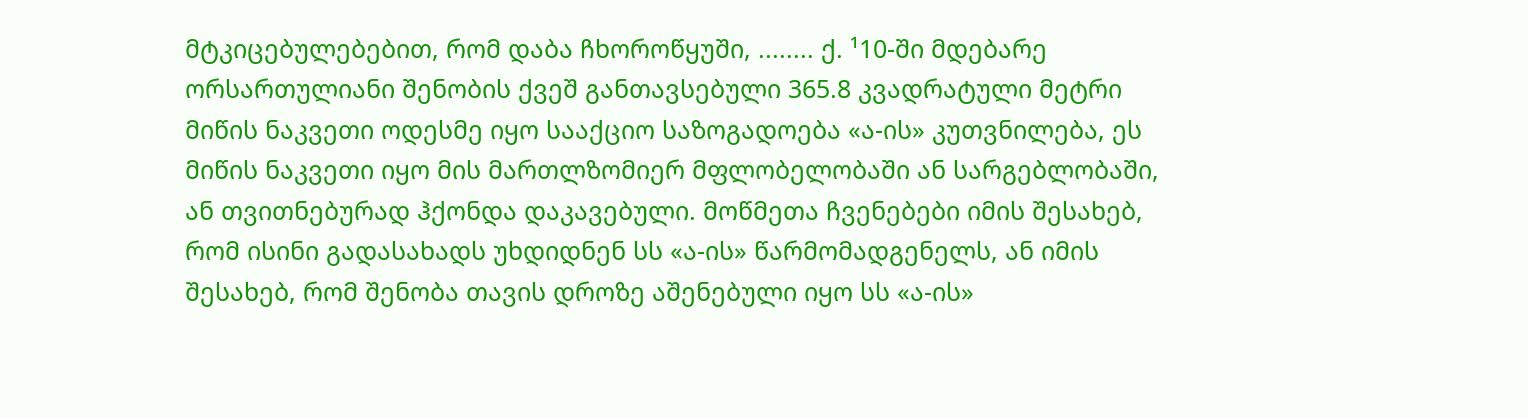მტკიცებულებებით, რომ დაბა ჩხოროწყუში, ........ ქ. ¹10-ში მდებარე ორსართულიანი შენობის ქვეშ განთავსებული 365.8 კვადრატული მეტრი მიწის ნაკვეთი ოდესმე იყო სააქციო საზოგადოება «ა-ის» კუთვნილება, ეს მიწის ნაკვეთი იყო მის მართლზომიერ მფლობელობაში ან სარგებლობაში, ან თვითნებურად ჰქონდა დაკავებული. მოწმეთა ჩვენებები იმის შესახებ, რომ ისინი გადასახადს უხდიდნენ სს «ა-ის» წარმომადგენელს, ან იმის შესახებ, რომ შენობა თავის დროზე აშენებული იყო სს «ა-ის»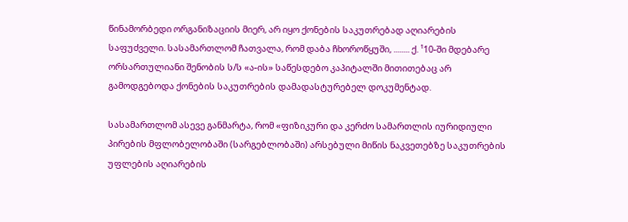წინამორბედი ორგანიზაციის მიერ, არ იყო ქონების საკუთრებად აღიარების საფუძველი. სასამართლომ ჩათვალა, რომ დაბა ჩხოროწყუში, ........ ქ. ¹10-ში მდებარე ორსართულიანი შენობის ს/ს «ა-ის» საწესდებო კაპიტალში მითითებაც არ გამოდგებოდა ქონების საკუთრების დამადასტურებელ დოკუმენტად.

სასამართლომ ასევე განმარტა, რომ «ფიზიკური და კერძო სამართლის იურიდიული პირების მფლობელობაში (სარგებლობაში) არსებული მიწის ნაკვეთებზე საკუთრების უფლების აღიარების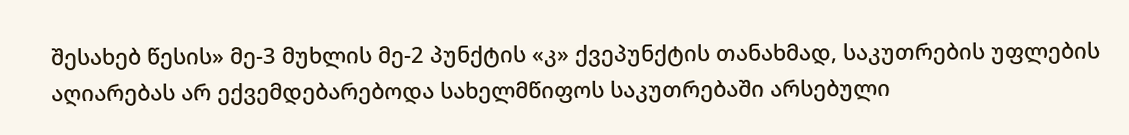შესახებ წესის» მე-3 მუხლის მე-2 პუნქტის «კ» ქვეპუნქტის თანახმად, საკუთრების უფლების აღიარებას არ ექვემდებარებოდა სახელმწიფოს საკუთრებაში არსებული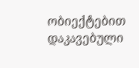ობიექტებით დაკავებული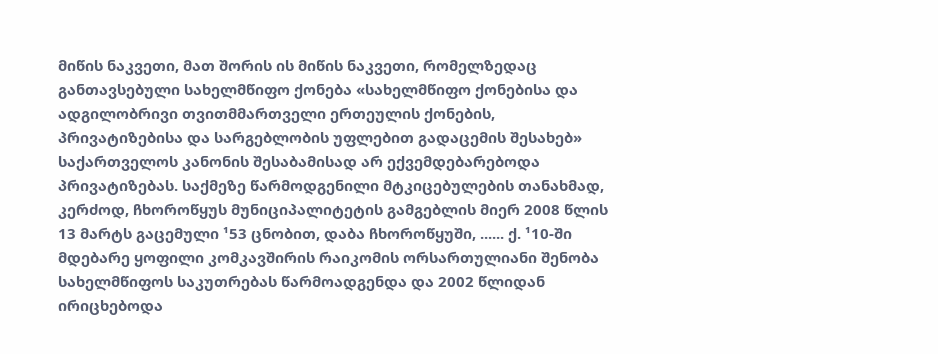მიწის ნაკვეთი, მათ შორის ის მიწის ნაკვეთი, რომელზედაც განთავსებული სახელმწიფო ქონება «სახელმწიფო ქონებისა და ადგილობრივი თვითმმართველი ერთეულის ქონების, პრივატიზებისა და სარგებლობის უფლებით გადაცემის შესახებ» საქართველოს კანონის შესაბამისად არ ექვემდებარებოდა პრივატიზებას. საქმეზე წარმოდგენილი მტკიცებულების თანახმად, კერძოდ, ჩხოროწყუს მუნიციპალიტეტის გამგებლის მიერ 2008 წლის 13 მარტს გაცემული ¹53 ცნობით, დაბა ჩხოროწყუში, ...... ქ. ¹10-ში მდებარე ყოფილი კომკავშირის რაიკომის ორსართულიანი შენობა სახელმწიფოს საკუთრებას წარმოადგენდა და 2002 წლიდან ირიცხებოდა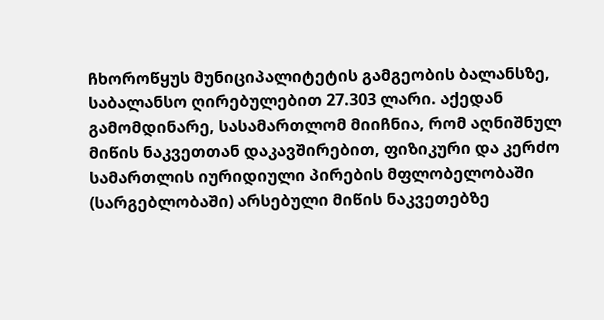ჩხოროწყუს მუნიციპალიტეტის გამგეობის ბალანსზე, საბალანსო ღირებულებით 27.303 ლარი. აქედან გამომდინარე, სასამართლომ მიიჩნია, რომ აღნიშნულ მიწის ნაკვეთთან დაკავშირებით, ფიზიკური და კერძო სამართლის იურიდიული პირების მფლობელობაში (სარგებლობაში) არსებული მიწის ნაკვეთებზე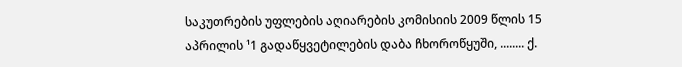საკუთრების უფლების აღიარების კომისიის 2009 წლის 15 აპრილის ¹1 გადაწყვეტილების დაბა ჩხოროწყუში, ........ ქ.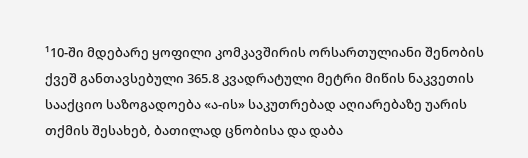¹10-ში მდებარე ყოფილი კომკავშირის ორსართულიანი შენობის ქვეშ განთავსებული 365.8 კვადრატული მეტრი მიწის ნაკვეთის სააქციო საზოგადოება «ა-ის» საკუთრებად აღიარებაზე უარის თქმის შესახებ, ბათილად ცნობისა და დაბა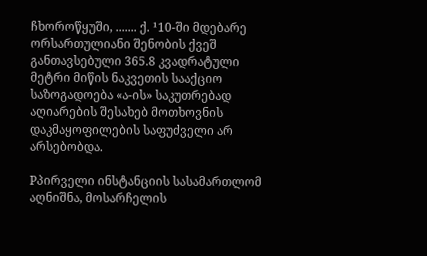ჩხოროწყუში, ....... ქ. ¹10-ში მდებარე ორსართულიანი შენობის ქვეშ განთავსებული 365.8 კვადრატული მეტრი მიწის ნაკვეთის სააქციო საზოგადოება «ა-ის» საკუთრებად აღიარების შესახებ მოთხოვნის დაკმაყოფილების საფუძველი არ არსებობდა.

Pპირველი ინსტანციის სასამართლომ აღნიშნა, მოსარჩელის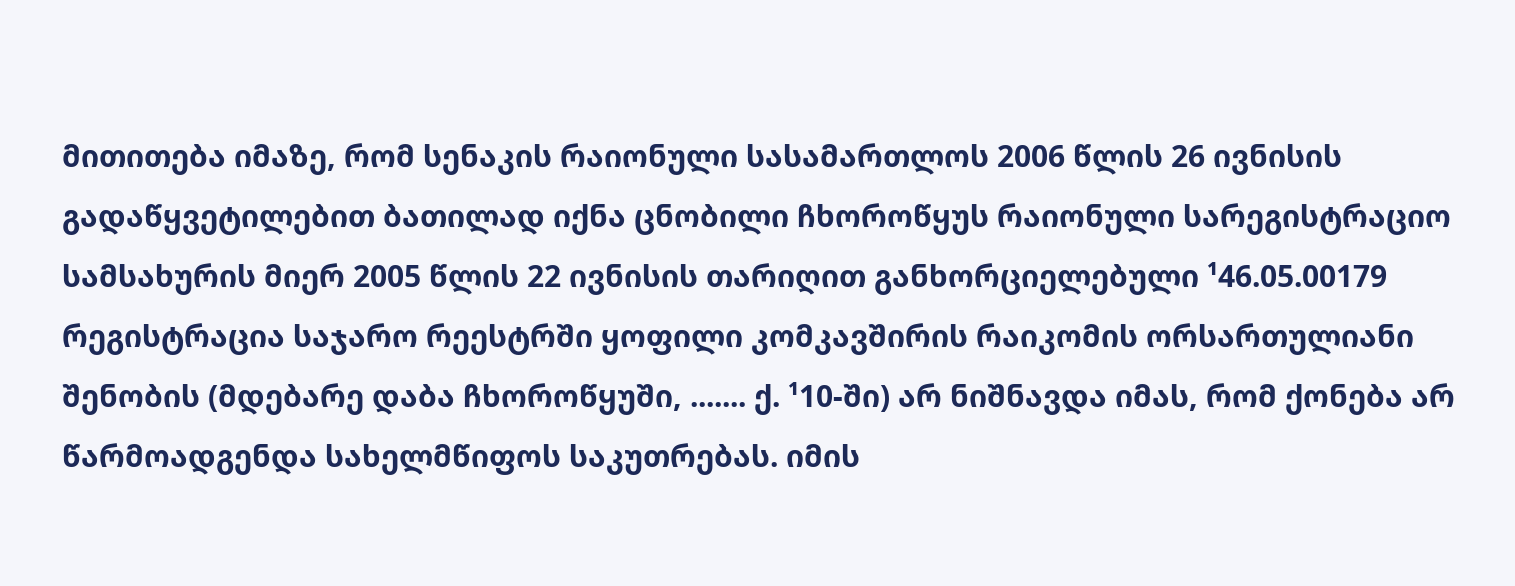მითითება იმაზე, რომ სენაკის რაიონული სასამართლოს 2006 წლის 26 ივნისის გადაწყვეტილებით ბათილად იქნა ცნობილი ჩხოროწყუს რაიონული სარეგისტრაციო სამსახურის მიერ 2005 წლის 22 ივნისის თარიღით განხორციელებული ¹46.05.00179 რეგისტრაცია საჯარო რეესტრში ყოფილი კომკავშირის რაიკომის ორსართულიანი შენობის (მდებარე დაბა ჩხოროწყუში, ....... ქ. ¹10-ში) არ ნიშნავდა იმას, რომ ქონება არ წარმოადგენდა სახელმწიფოს საკუთრებას. იმის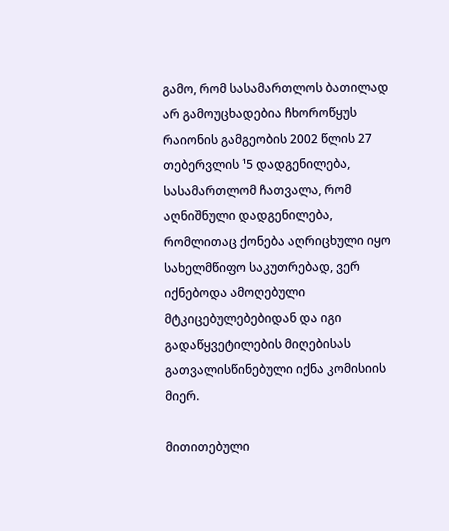გამო, რომ სასამართლოს ბათილად არ გამოუცხადებია ჩხოროწყუს რაიონის გამგეობის 2002 წლის 27 თებერვლის ¹5 დადგენილება, სასამართლომ ჩათვალა, რომ აღნიშნული დადგენილება, რომლითაც ქონება აღრიცხული იყო სახელმწიფო საკუთრებად, ვერ იქნებოდა ამოღებული მტკიცებულებებიდან და იგი გადაწყვეტილების მიღებისას გათვალისწინებული იქნა კომისიის მიერ.

მითითებული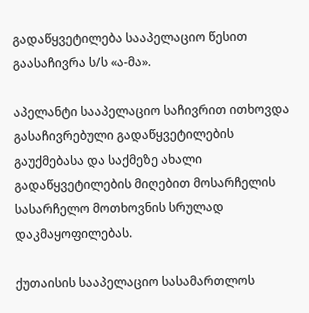გადაწყვეტილება სააპელაციო წესით გაასაჩივრა ს/ს «ა-მა».

აპელანტი სააპელაციო საჩივრით ითხოვდა გასაჩივრებული გადაწყვეტილების გაუქმებასა და საქმეზე ახალი გადაწყვეტილების მიღებით მოსარჩელის სასარჩელო მოთხოვნის სრულად დაკმაყოფილებას.

ქუთაისის სააპელაციო სასამართლოს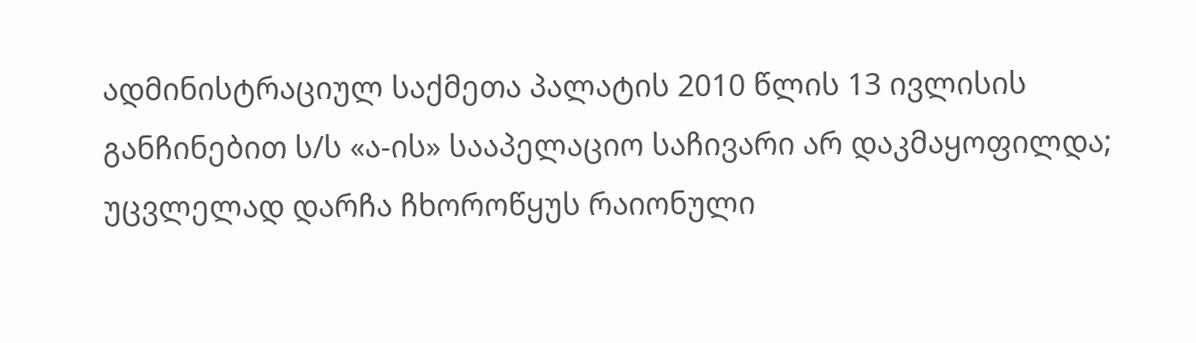ადმინისტრაციულ საქმეთა პალატის 2010 წლის 13 ივლისის განჩინებით ს/ს «ა-ის» სააპელაციო საჩივარი არ დაკმაყოფილდა; უცვლელად დარჩა ჩხოროწყუს რაიონული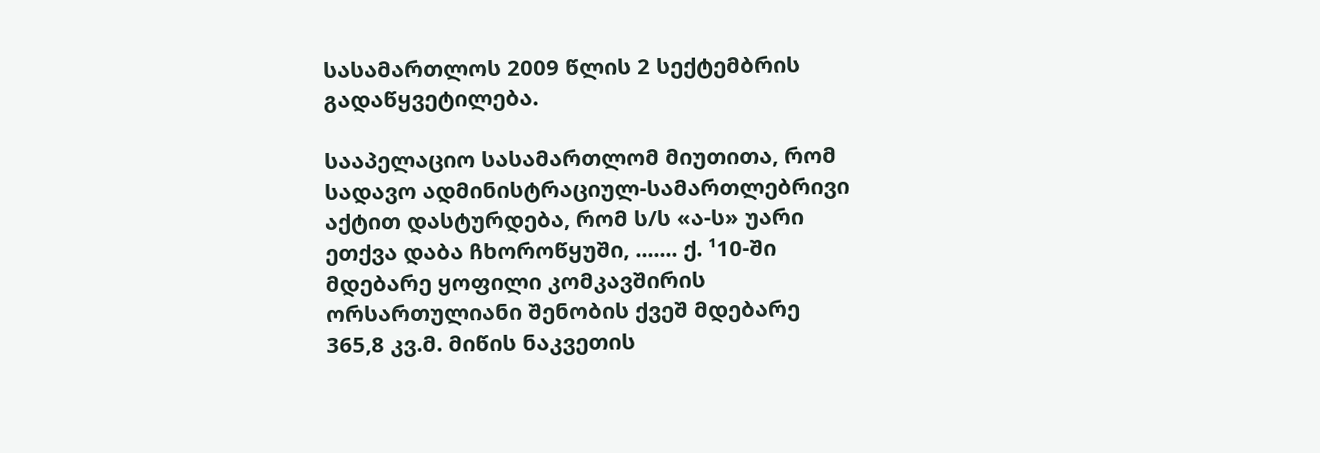სასამართლოს 2009 წლის 2 სექტემბრის გადაწყვეტილება.

სააპელაციო სასამართლომ მიუთითა, რომ სადავო ადმინისტრაციულ-სამართლებრივი აქტით დასტურდება, რომ ს/ს «ა-ს» უარი ეთქვა დაბა ჩხოროწყუში, ....... ქ. ¹10-ში მდებარე ყოფილი კომკავშირის ორსართულიანი შენობის ქვეშ მდებარე 365,8 კვ.მ. მიწის ნაკვეთის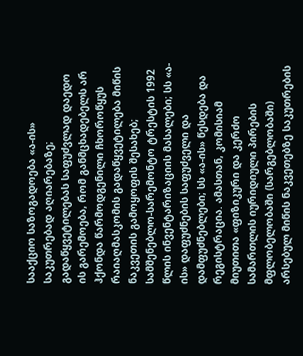სააქციო საზოგადოება «ა-ის» საკუთრებად აღიარებაზე; გადაწყვეტილებას საფუძვლად დაედო ის გარემოება, რომ განმცხადებელს არ ჰქონდა წარმოდგენილი ჩხოროწყუს რაიაღმასკომის გადაწყვეტილება მიწის ნაკვეთის გამოყოფის შესახებ; სამშენებლო-სარემონტო ტრესტის 1992 წლის ინვენტარიზაციის მასალები; სს «ა-ის» დაფუძნების საფუძველი და დამფუძნებლები; სს «ა-ის» წესდება და რეგისტრაცია. ამასთან, კომისიამ მიუთითა «ფიზიკური და კერძო სამართლის იურიდიული პირების მფლობელობაში (სარგებლობაში) არსებულ მიწის ნაკვეთებზე საკუთრების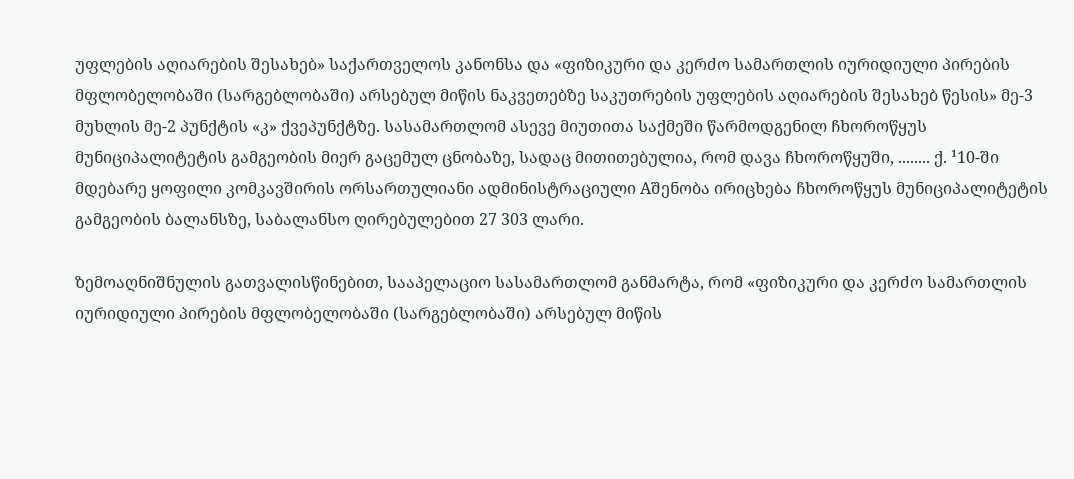უფლების აღიარების შესახებ» საქართველოს კანონსა და «ფიზიკური და კერძო სამართლის იურიდიული პირების მფლობელობაში (სარგებლობაში) არსებულ მიწის ნაკვეთებზე საკუთრების უფლების აღიარების შესახებ წესის» მე-3 მუხლის მე-2 პუნქტის «კ» ქვეპუნქტზე. სასამართლომ ასევე მიუთითა საქმეში წარმოდგენილ ჩხოროწყუს მუნიციპალიტეტის გამგეობის მიერ გაცემულ ცნობაზე, სადაც მითითებულია, რომ დავა ჩხოროწყუში, ........ ქ. ¹10-ში მდებარე ყოფილი კომკავშირის ორსართულიანი ადმინისტრაციული Aშენობა ირიცხება ჩხოროწყუს მუნიციპალიტეტის გამგეობის ბალანსზე, საბალანსო ღირებულებით 27 303 ლარი.

ზემოაღნიშნულის გათვალისწინებით, სააპელაციო სასამართლომ განმარტა, რომ «ფიზიკური და კერძო სამართლის იურიდიული პირების მფლობელობაში (სარგებლობაში) არსებულ მიწის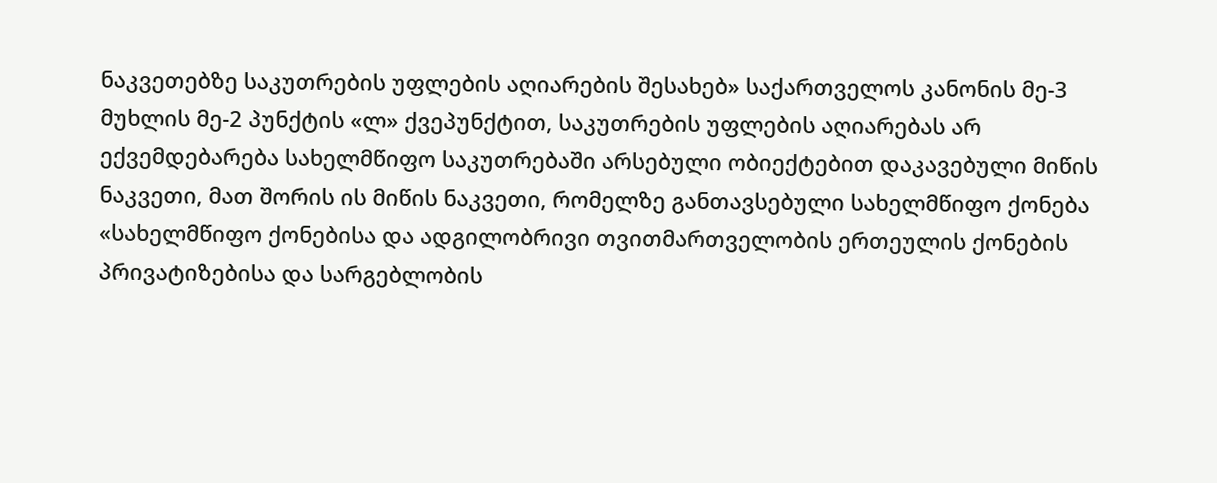ნაკვეთებზე საკუთრების უფლების აღიარების შესახებ» საქართველოს კანონის მე-3 მუხლის მე-2 პუნქტის «ლ» ქვეპუნქტით, საკუთრების უფლების აღიარებას არ ექვემდებარება სახელმწიფო საკუთრებაში არსებული ობიექტებით დაკავებული მიწის ნაკვეთი, მათ შორის ის მიწის ნაკვეთი, რომელზე განთავსებული სახელმწიფო ქონება «სახელმწიფო ქონებისა და ადგილობრივი თვითმართველობის ერთეულის ქონების პრივატიზებისა და სარგებლობის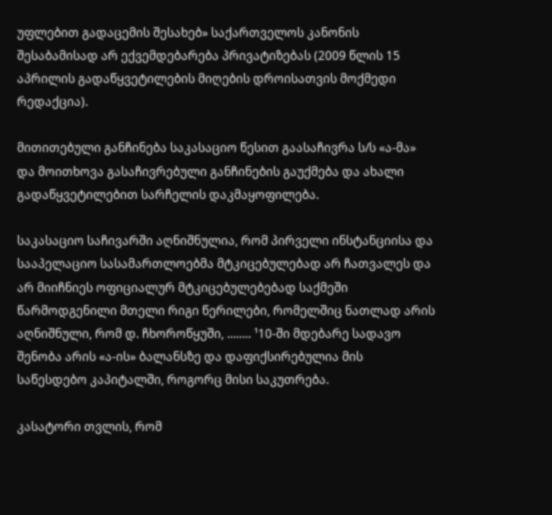უფლებით გადაცემის შესახებ» საქართველოს კანონის შესაბამისად არ ექვემდებარება პრივატიზებას (2009 წლის 15 აპრილის გადაწყვეტილების მიღების დროისათვის მოქმედი რედაქცია).

მითითებული განჩინება საკასაციო წესით გაასაჩივრა ს/ს «ა-მა» და მოითხოვა გასაჩივრებული განჩინების გაუქმება და ახალი გადაწყვეტილებით სარჩელის დაკმაყოფილება.

საკასაციო საჩივარში აღნიშნულია, რომ პირველი ინსტანციისა და სააპელაციო სასამართლოებმა მტკიცებულებად არ ჩათვალეს და არ მიიჩნიეს ოფიციალურ მტკიცებულებებად საქმეში წარმოდგენილი მთელი რიგი წერილები, რომელშიც ნათლად არის აღნიშნული, რომ დ. ჩხოროწყუში, ........ ¹10-ში მდებარე სადავო შენობა არის «ა-ის» ბალანსზე და დაფიქსირებულია მის საწესდებო კაპიტალში, როგორც მისი საკუთრება.

კასატორი თვლის, რომ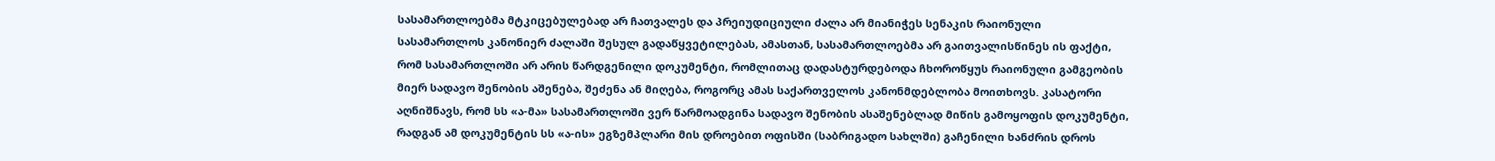სასამართლოებმა მტკიცებულებად არ ჩათვალეს და პრეიუდიციული ძალა არ მიანიჭეს სენაკის რაიონული სასამართლოს კანონიერ ძალაში შესულ გადაწყვეტილებას, ამასთან, სასამართლოებმა არ გაითვალისწინეს ის ფაქტი, რომ სასამართლოში არ არის წარდგენილი დოკუმენტი, რომლითაც დადასტურდებოდა ჩხოროწყუს რაიონული გამგეობის მიერ სადავო შენობის აშენება, შეძენა ან მიღება, როგორც ამას საქართველოს კანონმდებლობა მოითხოვს. კასატორი აღნიშნავს, რომ სს «ა-მა» სასამართლოში ვერ წარმოადგინა სადავო შენობის ასაშენებლად მიწის გამოყოფის დოკუმენტი, რადგან ამ დოკუმენტის სს «ა-ის» ეგზემპლარი მის დროებით ოფისში (საბრიგადო სახლში) გაჩენილი ხანძრის დროს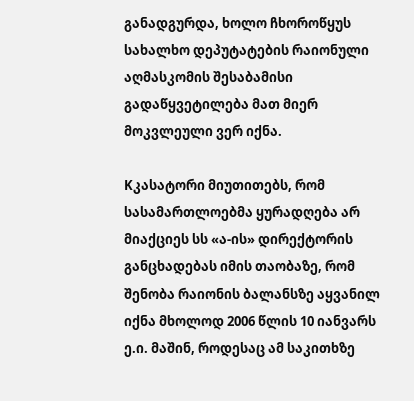განადგურდა, ხოლო ჩხოროწყუს სახალხო დეპუტატების რაიონული აღმასკომის შესაბამისი გადაწყვეტილება მათ მიერ მოკვლეული ვერ იქნა.

Kკასატორი მიუთითებს, რომ სასამართლოებმა ყურადღება არ მიაქციეს სს «ა-ის» დირექტორის განცხადებას იმის თაობაზე, რომ შენობა რაიონის ბალანსზე აყვანილ იქნა მხოლოდ 2006 წლის 10 იანვარს ე.ი. მაშინ, როდესაც ამ საკითხზე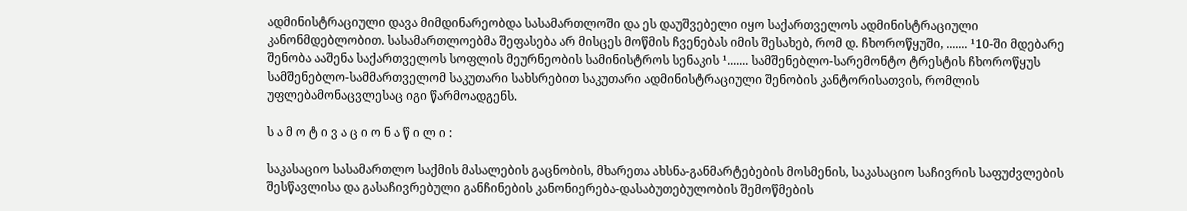ადმინისტრაციული დავა მიმდინარეობდა სასამართლოში და ეს დაუშვებელი იყო საქართველოს ადმინისტრაციული კანონმდებლობით. სასამართლოებმა შეფასება არ მისცეს მოწმის ჩვენებას იმის შესახებ, რომ დ. ჩხოროწყუში, ....... ¹10-ში მდებარე შენობა ააშენა საქართველოს სოფლის მეურნეობის სამინისტროს სენაკის ¹....... სამშენებლო-სარემონტო ტრესტის ჩხოროწყუს სამშენებლო-სამმართველომ საკუთარი სახსრებით საკუთარი ადმინისტრაციული შენობის კანტორისათვის, რომლის უფლებამონაცვლესაც იგი წარმოადგენს.

ს ა მ ო ტ ი ვ ა ც ი ო ნ ა წ ი ლ ი :

საკასაციო სასამართლო საქმის მასალების გაცნობის, მხარეთა ახსნა-განმარტებების მოსმენის, საკასაციო საჩივრის საფუძვლების შესწავლისა და გასაჩივრებული განჩინების კანონიერება-დასაბუთებულობის შემოწმების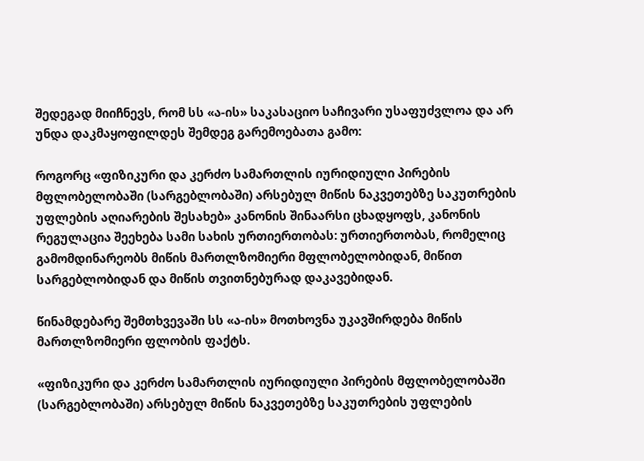შედეგად მიიჩნევს, რომ სს «ა-ის» საკასაციო საჩივარი უსაფუძვლოა და არ უნდა დაკმაყოფილდეს შემდეგ გარემოებათა გამო:

როგორც «ფიზიკური და კერძო სამართლის იურიდიული პირების მფლობელობაში (სარგებლობაში) არსებულ მიწის ნაკვეთებზე საკუთრების უფლების აღიარების შესახებ» კანონის შინაარსი ცხადყოფს, კანონის რეგულაცია შეეხება სამი სახის ურთიერთობას: ურთიერთობას, რომელიც გამომდინარეობს მიწის მართლზომიერი მფლობელობიდან, მიწით სარგებლობიდან და მიწის თვითნებურად დაკავებიდან.

წინამდებარე შემთხვევაში სს «ა-ის» მოთხოვნა უკავშირდება მიწის მართლზომიერი ფლობის ფაქტს.

«ფიზიკური და კერძო სამართლის იურიდიული პირების მფლობელობაში (სარგებლობაში) არსებულ მიწის ნაკვეთებზე საკუთრების უფლების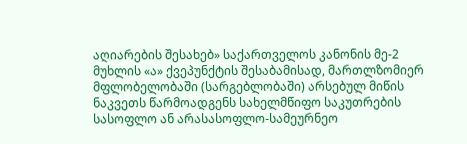აღიარების შესახებ» საქართველოს კანონის მე-2 მუხლის «ა» ქვეპუნქტის შესაბამისად, მართლზომიერ მფლობელობაში (სარგებლობაში) არსებულ მიწის ნაკვეთს წარმოადგენს სახელმწიფო საკუთრების სასოფლო ან არასასოფლო-სამეურნეო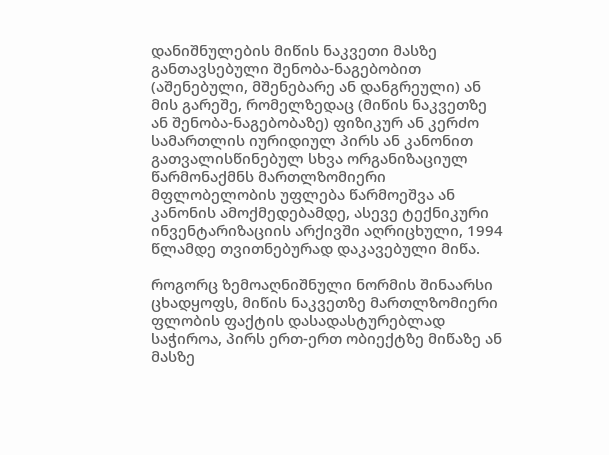დანიშნულების მიწის ნაკვეთი მასზე განთავსებული შენობა-ნაგებობით (აშენებული, მშენებარე ან დანგრეული) ან მის გარეშე, რომელზედაც (მიწის ნაკვეთზე ან შენობა-ნაგებობაზე) ფიზიკურ ან კერძო სამართლის იურიდიულ პირს ან კანონით გათვალისწინებულ სხვა ორგანიზაციულ წარმონაქმნს მართლზომიერი მფლობელობის უფლება წარმოეშვა ან კანონის ამოქმედებამდე, ასევე ტექნიკური ინვენტარიზაციის არქივში აღრიცხული, 1994 წლამდე თვითნებურად დაკავებული მიწა.

როგორც ზემოაღნიშნული ნორმის შინაარსი ცხადყოფს, მიწის ნაკვეთზე მართლზომიერი ფლობის ფაქტის დასადასტურებლად საჭიროა, პირს ერთ-ერთ ობიექტზე მიწაზე ან მასზე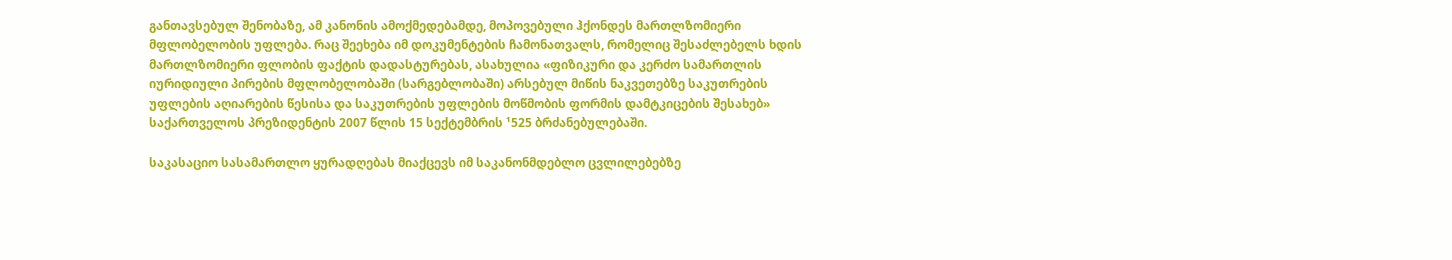განთავსებულ შენობაზე, ამ კანონის ამოქმედებამდე, მოპოვებული ჰქონდეს მართლზომიერი მფლობელობის უფლება. რაც შეეხება იმ დოკუმენტების ჩამონათვალს, რომელიც შესაძლებელს ხდის მართლზომიერი ფლობის ფაქტის დადასტურებას, ასახულია «ფიზიკური და კერძო სამართლის იურიდიული პირების მფლობელობაში (სარგებლობაში) არსებულ მიწის ნაკვეთებზე საკუთრების უფლების აღიარების წესისა და საკუთრების უფლების მოწმობის ფორმის დამტკიცების შესახებ» საქართველოს პრეზიდენტის 2007 წლის 15 სექტემბრის ¹525 ბრძანებულებაში.

საკასაციო სასამართლო ყურადღებას მიაქცევს იმ საკანონმდებლო ცვლილებებზე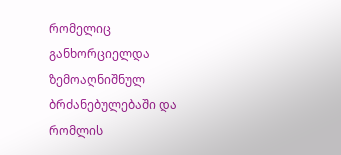რომელიც განხორციელდა ზემოაღნიშნულ ბრძანებულებაში და რომლის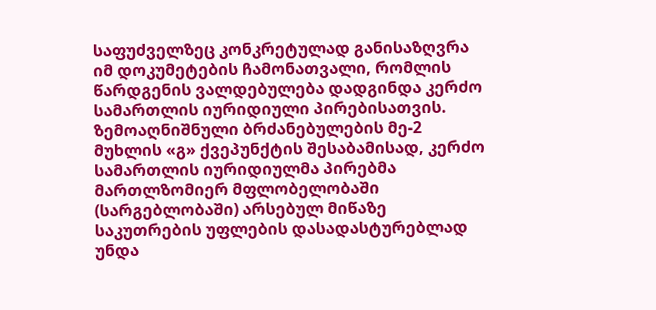საფუძველზეც კონკრეტულად განისაზღვრა იმ დოკუმეტების ჩამონათვალი, რომლის წარდგენის ვალდებულება დადგინდა კერძო სამართლის იურიდიული პირებისათვის. ზემოაღნიშნული ბრძანებულების მე-2 მუხლის «გ» ქვეპუნქტის შესაბამისად, კერძო სამართლის იურიდიულმა პირებმა მართლზომიერ მფლობელობაში (სარგებლობაში) არსებულ მიწაზე საკუთრების უფლების დასადასტურებლად უნდა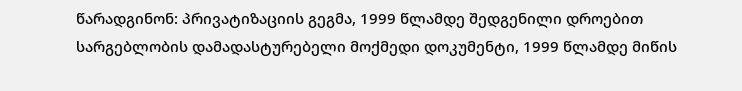წარადგინონ: პრივატიზაციის გეგმა, 1999 წლამდე შედგენილი დროებით სარგებლობის დამადასტურებელი მოქმედი დოკუმენტი, 1999 წლამდე მიწის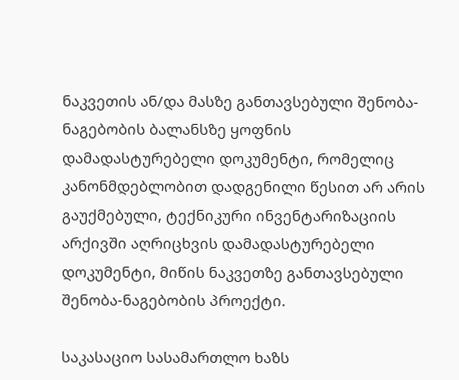ნაკვეთის ან/და მასზე განთავსებული შენობა-ნაგებობის ბალანსზე ყოფნის დამადასტურებელი დოკუმენტი, რომელიც კანონმდებლობით დადგენილი წესით არ არის გაუქმებული, ტექნიკური ინვენტარიზაციის არქივში აღრიცხვის დამადასტურებელი დოკუმენტი, მიწის ნაკვეთზე განთავსებული შენობა-ნაგებობის პროექტი.

საკასაციო სასამართლო ხაზს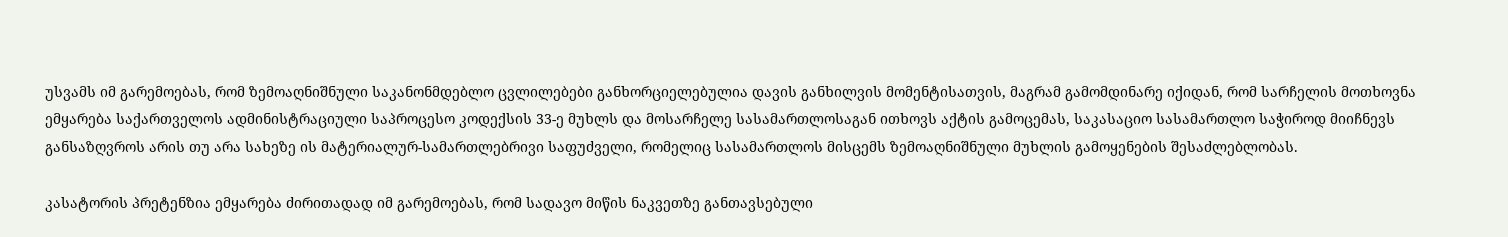უსვამს იმ გარემოებას, რომ ზემოაღნიშნული საკანონმდებლო ცვლილებები განხორციელებულია დავის განხილვის მომენტისათვის, მაგრამ გამომდინარე იქიდან, რომ სარჩელის მოთხოვნა ემყარება საქართველოს ადმინისტრაციული საპროცესო კოდექსის 33-ე მუხლს და მოსარჩელე სასამართლოსაგან ითხოვს აქტის გამოცემას, საკასაციო სასამართლო საჭიროდ მიიჩნევს განსაზღვროს არის თუ არა სახეზე ის მატერიალურ-სამართლებრივი საფუძველი, რომელიც სასამართლოს მისცემს ზემოაღნიშნული მუხლის გამოყენების შესაძლებლობას.

კასატორის პრეტენზია ემყარება ძირითადად იმ გარემოებას, რომ სადავო მიწის ნაკვეთზე განთავსებული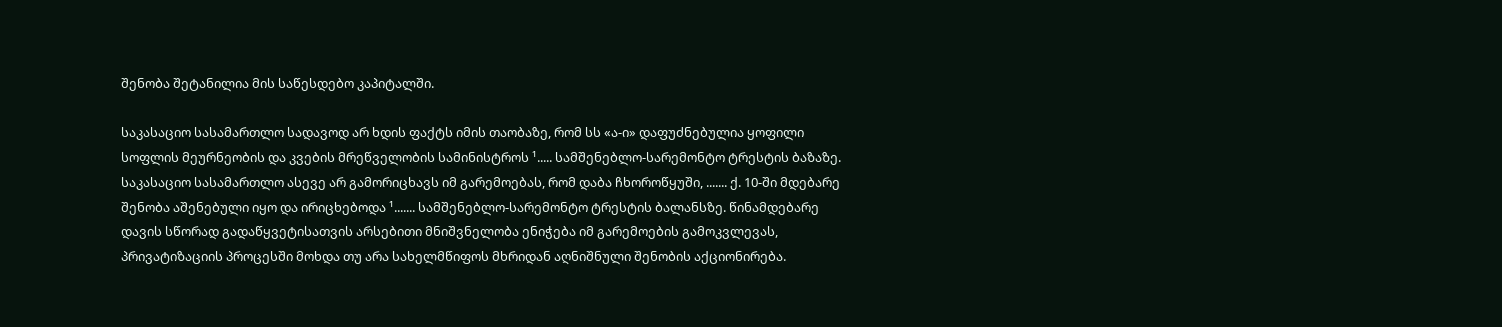შენობა შეტანილია მის საწესდებო კაპიტალში.

საკასაციო სასამართლო სადავოდ არ ხდის ფაქტს იმის თაობაზე, რომ სს «ა-ი» დაფუძნებულია ყოფილი სოფლის მეურნეობის და კვების მრეწველობის სამინისტროს ¹..... სამშენებლო-სარემონტო ტრესტის ბაზაზე. საკასაციო სასამართლო ასევე არ გამორიცხავს იმ გარემოებას, რომ დაბა ჩხოროწყუში, ....... ქ. 10-ში მდებარე შენობა აშენებული იყო და ირიცხებოდა ¹....... სამშენებლო-სარემონტო ტრესტის ბალანსზე. წინამდებარე დავის სწორად გადაწყვეტისათვის არსებითი მნიშვნელობა ენიჭება იმ გარემოების გამოკვლევას, პრივატიზაციის პროცესში მოხდა თუ არა სახელმწიფოს მხრიდან აღნიშნული შენობის აქციონირება.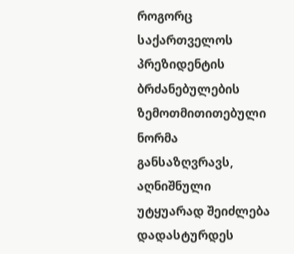როგორც საქართველოს პრეზიდენტის ბრძანებულების ზემოთმითითებული ნორმა განსაზღვრავს, აღნიშნული უტყუარად შეიძლება დადასტურდეს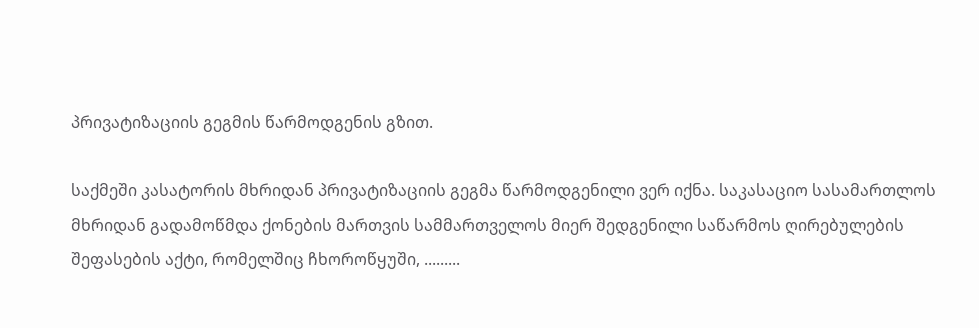პრივატიზაციის გეგმის წარმოდგენის გზით.

საქმეში კასატორის მხრიდან პრივატიზაციის გეგმა წარმოდგენილი ვერ იქნა. საკასაციო სასამართლოს მხრიდან გადამოწმდა ქონების მართვის სამმართველოს მიერ შედგენილი საწარმოს ღირებულების შეფასების აქტი, რომელშიც ჩხოროწყუში, .........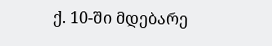ქ. 10-ში მდებარე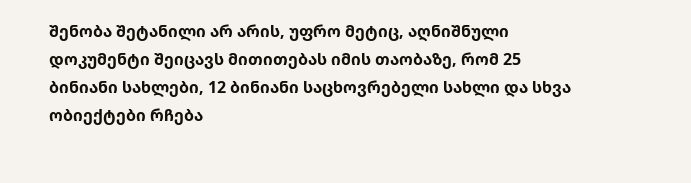შენობა შეტანილი არ არის, უფრო მეტიც, აღნიშნული დოკუმენტი შეიცავს მითითებას იმის თაობაზე, რომ 25 ბინიანი სახლები, 12 ბინიანი საცხოვრებელი სახლი და სხვა ობიექტები რჩება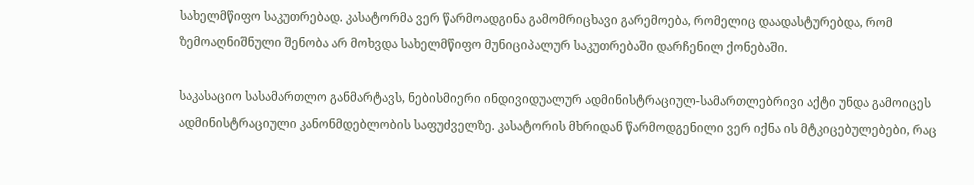სახელმწიფო საკუთრებად. კასატორმა ვერ წარმოადგინა გამომრიცხავი გარემოება, რომელიც დაადასტურებდა, რომ ზემოაღნიშნული შენობა არ მოხვდა სახელმწიფო მუნიციპალურ საკუთრებაში დარჩენილ ქონებაში.

საკასაციო სასამართლო განმარტავს, ნებისმიერი ინდივიდუალურ ადმინისტრაციულ-სამართლებრივი აქტი უნდა გამოიცეს ადმინისტრაციული კანონმდებლობის საფუძველზე. კასატორის მხრიდან წარმოდგენილი ვერ იქნა ის მტკიცებულებები, რაც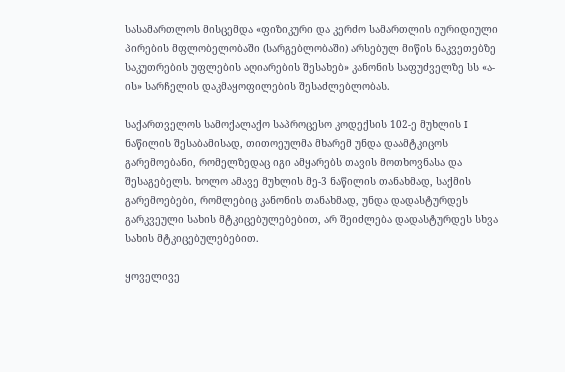სასამართლოს მისცემდა «ფიზიკური და კერძო სამართლის იურიდიული პირების მფლობელობაში (სარგებლობაში) არსებულ მიწის ნაკვეთებზე საკუთრების უფლების აღიარების შესახებ» კანონის საფუძველზე სს «ა-ის» სარჩელის დაკმაყოფილების შესაძლებლობას.

საქართველოს სამოქალაქო საპროცესო კოდექსის 102-ე მუხლის I ნაწილის შესაბამისად, თითოეულმა მხარემ უნდა დაამტკიცოს გარემოებანი, რომელზედაც იგი ამყარებს თავის მოთხოვნასა და შესაგებელს. ხოლო ამავე მუხლის მე-3 ნაწილის თანახმად, საქმის გარემოებები, რომლებიც კანონის თანახმად, უნდა დადასტურდეს გარკვეული სახის მტკიცებულებებით, არ შეიძლება დადასტურდეს სხვა სახის მტკიცებულებებით.

ყოველივე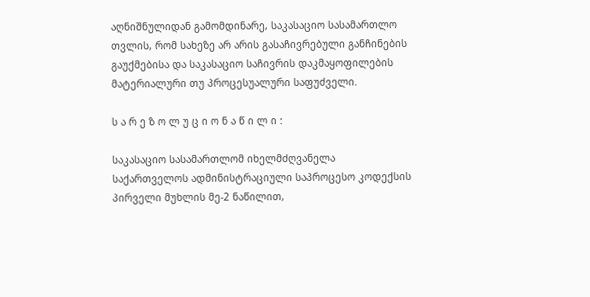აღნიშნულიდან გამომდინარე, საკასაციო სასამართლო თვლის, რომ სახეზე არ არის გასაჩივრებული განჩინების გაუქმებისა და საკასაციო საჩივრის დაკმაყოფილების მატერიალური თუ პროცესუალური საფუძველი.

ს ა რ ე ზ ო ლ უ ც ი ო ნ ა წ ი ლ ი :

საკასაციო სასამართლომ იხელმძღვანელა საქართველოს ადმინისტრაციული საპროცესო კოდექსის პირველი მუხლის მე-2 ნაწილით,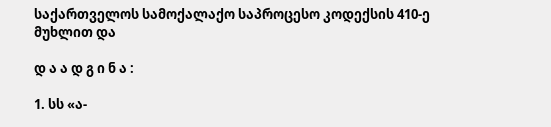საქართველოს სამოქალაქო საპროცესო კოდექსის 410-ე მუხლით და

დ ა ა დ გ ი ნ ა :

1. სს «ა-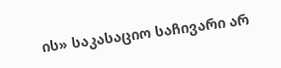ის» საკასაციო საჩივარი არ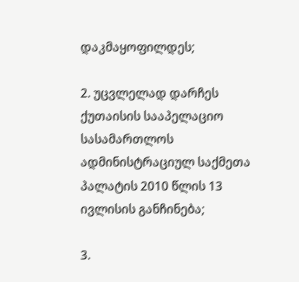დაკმაყოფილდეს;

2. უცვლელად დარჩეს ქუთაისის სააპელაციო სასამართლოს ადმინისტრაციულ საქმეთა პალატის 2010 წლის 13 ივლისის განჩინება;

3.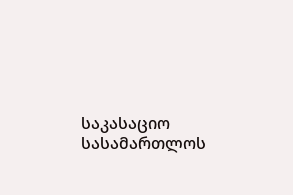საკასაციო სასამართლოს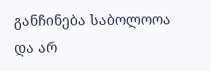განჩინება საბოლოოა და არ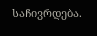საჩივრდება.